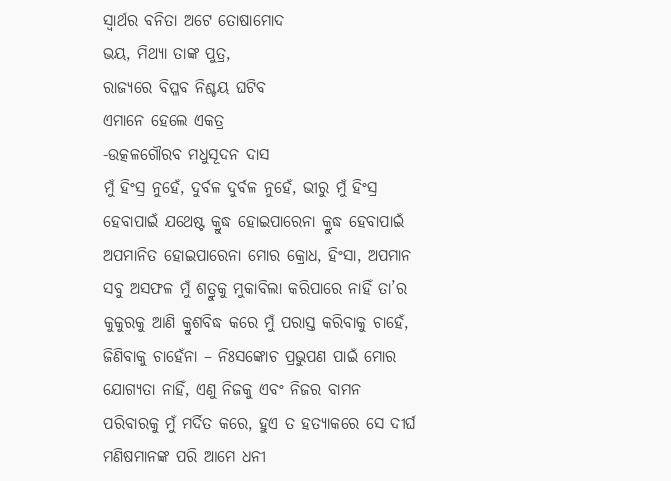ସ୍ବାର୍ଥର ବନିତା ଅଟେ ତୋଷାମୋଦ
ଭୟ, ମିଥ୍ୟା ତାଙ୍କ ପୁତ୍ର,
ରାଜ୍ୟରେ ବିପ୍ଳବ ନିଶ୍ଚୟ ଘଟିବ
ଏମାନେ ହେଲେ ଏକତ୍ର
-ଉତ୍କଳଗୌରବ ମଧୁସୂଦନ ଦାସ
ମୁଁ ହିଂସ୍ର ନୁହେଁ, ଦୁର୍ବଳ ଦୁର୍ବଳ ନୁହେଁ, ଭୀରୁ ମୁଁ ହିଂସ୍ର ହେବାପାଇଁ ଯଥେଷ୍ଟ କ୍ରୁଦ୍ଧ ହୋଇପାରେନା କ୍ରୁଦ୍ଧ ହେବାପାଇଁ ଅପମାନିତ ହୋଇପାରେନା ମୋର କ୍ରୋଧ, ହିଂସା, ଅପମାନ ସବୁ ଅସଫଳ ମୁଁ ଶତ୍ରୁକୁ ମୁକାବିଲା କରିପାରେ ନାହିଁ ତା’ର କୁକୁରକୁ ଆଣି କ୍ରୁଶବିଦ୍ଧ କରେ ମୁଁ ପରାସ୍ତ କରିବାକୁ ଚାହେଁ, ଜିଣିବାକୁ ଚାହେଁନା – ନିଃସଙ୍କୋଚ ପ୍ରଭୁପଣ ପାଇଁ ମୋର ଯୋଗ୍ୟତା ନାହିଁ, ଏଣୁ ନିଜକୁ ଏବଂ ନିଜର ବାମନ ପରିବାରକୁ ମୁଁ ମର୍ଦିତ କରେ, ହୁଏ ତ ହତ୍ୟାକରେ ସେ ଦୀର୍ଘ ମଣିଷମାନଙ୍କ ପରି ଆମେ ଧନୀ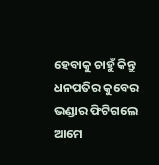ହେବାକୁ ଚାହୁଁ କିନ୍ତୁ ଧନପତିର କୁବେର ଭଣ୍ଡାର ଫିଟିଗଲେ ଆମେ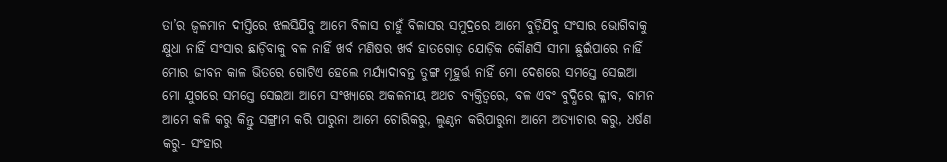ତା’ର ଜ୍ବଳମାନ ଦୀପ୍ତିରେ ଝଲସିଯିବୁ ଆମେ ବିଳାସ ଚାହୁଁ ବିଳାସର ସମୁଦ୍ରରେ ଆମେ ବୁଡ଼ିଯିବୁ ସଂସାର ଭୋଗିବାକୁ କ୍ଷୁଧା ନାହିଁ ସଂସାର ଛାଡ଼ିବାକୁ ବଳ ନାହିଁ ଖର୍ବ ମଣିଷର ଖର୍ବ ହାତଗୋଡ଼ ଯୋଡ଼ିକ କୌଣସି ସୀମା ଛୁଇଁପାରେ ନାହିଁ ମୋର ଜୀବନ କାଳ ଭିତରେ ଗୋଟିଏ ହେଲେ ମର୍ଯ୍ୟାଦାବନ୍ତ ତୁଙ୍ଗ ମୂହୁର୍ତ୍ତ ନାହିଁ ମୋ ଦେଶରେ ସମସ୍ତେ ସେଇଆ ମୋ ଯୁଗରେ ସମସ୍ତେ ସେଇଆ ଆମେ ସଂଖ୍ୟାରେ ଅକଳନୀୟ ଅଥଚ ବ୍ୟକ୍ତିତ୍ବରେ, ବଳ ଏବଂ ବୁଦ୍ଧିରେ କ୍ଳୀବ, ବାମନ ଆମେ କଳି କରୁ କିନ୍ତୁ ସଙ୍ଗ୍ରାମ କରି ପାରୁନା ଆମେ ଚୋରିକରୁ, ଲୁଣ୍ଠନ କରିପାରୁନା ଆମେ ଅତ୍ୟାଚାର କରୁ, ଧର୍ଷଣ କରୁ- ସଂହାର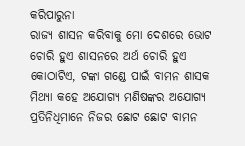କରିପାରୁନା
ରାଜ୍ୟ ଶାସନ କରିବାକୁ ମୋ ଦେଶରେ ଭୋଟ ଚୋରି ହୁଏ ଶାସନରେ ଅର୍ଥ ଚୋରି ହୁଏ କୋଠାଟିଏ, ଟଙ୍କା ଗଣ୍ଡେ ପାଇଁ ବାମନ ଶାସକ ମିଥ୍ୟା କହେ ଅଯୋଗ୍ୟ ମଣିଷଙ୍କର ଅଯୋଗ୍ୟ ପ୍ରତିନିଧିମାନେ ନିଜର ଛୋଟ ଛୋଟ ବାମନ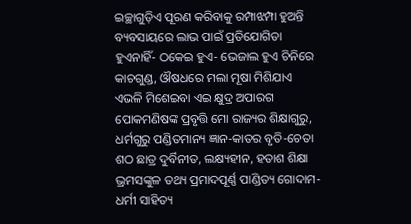ଇଚ୍ଛାଗୁଡ଼ିଏ ପୂରଣ କରିବାକୁ ରମ୍ପାଝମ୍ପା ହୁଅନ୍ତି ବ୍ୟବସାୟରେ ଲାଭ ପାଇଁ ପ୍ରତିଯୋଗିତା ହୁଏନାହିଁ- ଠକେଇ ହୁଏ- ଭେଜାଲ ହୁଏ ଚିନିରେ କାଚଗୁଣ୍ଡ, ଔଷଧରେ ମଲା ମୂଷା ମିଶିଯାଏ ଏଭଳି ମିଶେଇବା ଏଇ କ୍ଷୁଦ୍ର ଅପାରଗ ପୋକମଣିଷଙ୍କ ପ୍ରବୃତ୍ତି ମୋ ରାଜ୍ୟର ଶିକ୍ଷାଗୁରୁ, ଧର୍ମଗୁରୁ ପଣ୍ଡିତମାନ୍ୟ ଜ୍ଞାନ-କାତର ବୃତି-ଚେତା ଶଠ ଛାତ୍ର ଦୁର୍ବିନୀତ, ଲକ୍ଷ୍ୟହୀନ, ହତାଶ ଶିକ୍ଷା ଭ୍ରମସଙ୍କୁଳ ତଥ୍ୟ ପ୍ରମାଦପୂର୍ଣ୍ଣ ପାଣ୍ଡିତ୍ୟ ଗୋଦାମ-ଧର୍ମୀ ସାହିତ୍ୟ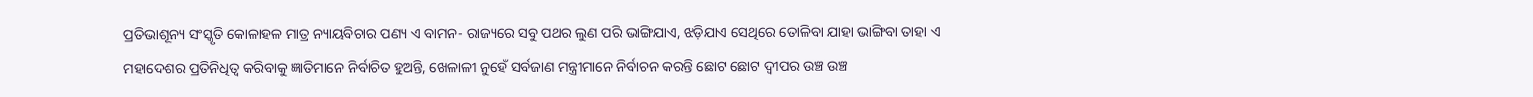ପ୍ରତିଭାଶୂନ୍ୟ ସଂସ୍କୃତି କୋଳାହଳ ମାତ୍ର ନ୍ୟାୟବିଚାର ପଣ୍ୟ ଏ ବାମନ- ରାଜ୍ୟରେ ସବୁ ପଥର ଲୁଣ ପରି ଭାଙ୍ଗିଯାଏ, ଝଡ଼ିଯାଏ ସେଥିରେ ତୋଳିବା ଯାହା ଭାଙ୍ଗିବା ତାହା ଏ ମହାଦେଶର ପ୍ରତିନିଧିତ୍ବ କରିବାକୁ ଜ୍ଞାତିମାନେ ନିର୍ବାଚିତ ହୁଅନ୍ତି, ଖେଳାଳୀ ନୁହେଁ ସର୍ବଜାଣ ମନ୍ତ୍ରୀମାନେ ନିର୍ବାଚନ କରନ୍ତି ଛୋଟ ଛୋଟ ଦ୍ବୀପର ଉଞ୍ଚ ଉଞ୍ଚ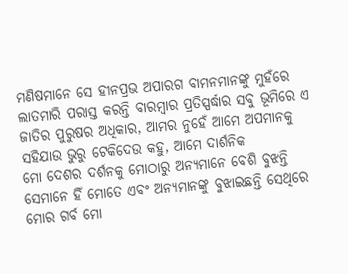ମଣିଷମାନେ ସେ ହୀନପ୍ରଭ ଅପାରଗ ବାମନମାନଙ୍କୁ ମୁହଁରେ ଲାତମାରି ପରାସ୍ତ କରନ୍ତି ବାରମ୍ବାର ପ୍ରତିସ୍ପର୍ଦ୍ଧାର ସବୁ ଭୂମିରେ ଏ ଜାତିର ପୁରୁଷର ଅଧିକାର, ଆମର ନୁହେଁ ଆମେ ଅପମାନକୁ ସହିଯାଉ ଭୁରୁ ଟେକିଦେଉ କହୁ, ଆମେ ଦାର୍ଶନିକ
ମୋ ଦେଶର ଦର୍ଶନକୁ ମୋଠାରୁ ଅନ୍ୟମାନେ ବେଶି ବୁଝନ୍ତି ସେମାନେ ହିଁ ମୋତେ ଏବଂ ଅନ୍ୟମାନଙ୍କୁ ବୁଝାଇଛନ୍ତି ସେଥିରେ ମୋର ଗର୍ବ ମୋ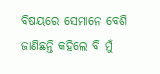ବିଷୟରେ ସେମାନେ ବେଶି ଜାଣିଛନ୍ତି କହିଲେ ବି ମୁଁ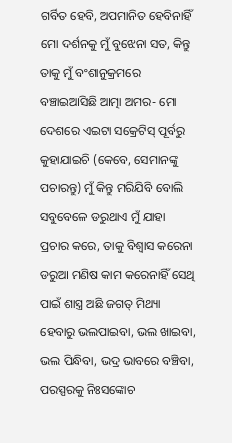ଗର୍ବିତ ହେବି, ଅପମାନିତ ହେବିନାହିଁ ମୋ ଦର୍ଶନକୁ ମୁଁ ବୁଝେନା ସତ, କିନ୍ତୁ ତାକୁ ମୁଁ ବଂଶାନୁକ୍ରମରେ ବଞ୍ଚାଇଆସିଛି ଆତ୍ମା ଅମର- ମୋ ଦେଶରେ ଏଇଟା ସକ୍ରେଟିସ୍ ପୂର୍ବରୁ କୁହାଯାଇଚି (କେବେ, ସେମାନଙ୍କୁ ପଚାରନ୍ତୁ) ମୁଁ କିନ୍ତୁ ମରିଯିବି ବୋଲି ସବୁବେଳେ ଡରୁଥାଏ ମୁଁ ଯାହା ପ୍ରଚାର କରେ, ତାକୁ ବିଶ୍ବାସ କରେନା ଡରୁଆ ମଣିଷ କାମ କରେନାହିଁ ସେଥି ପାଇଁ ଶାସ୍ତ୍ର ଅଛି ଜଗତ୍ ମିଥ୍ୟା ହେବାରୁ ଭଲପାଇବା, ଭଲ ଖାଇବା, ଭଲ ପିନ୍ଧିବା, ଭଦ୍ର ଭାବରେ ବଞ୍ଚିବା, ପରସ୍ପରକୁ ନିଃସଙ୍କୋଚ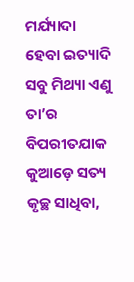ମର୍ଯ୍ୟାଦା ହେବା ଇତ୍ୟାଦି ସବୁ ମିଥ୍ୟା ଏଣୁ ତା’ର ବିପରୀତଯାକ କୁଆଡ଼େ ସତ୍ୟ କୃଚ୍ଛ ସାଧିବା,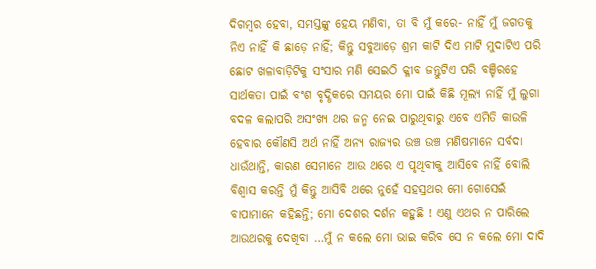ଦିଗମ୍ବର ହେବା, ସମସ୍ତଙ୍କୁ ହେୟ ମଣିବା, ତା ବି ମୁଁ କରେ- ନାହିଁ ମୁଁ ଜଗତକୁ ନିଏ ନାହିଁ କି ଛାଡ଼େ ନାହିଁ; କିନ୍ତୁ ସବୁଆଡ଼େ ଶ୍ରମ କାଟି ଦିଏ ମାଟି ମୁଦାଟିଏ ପରି ଛୋଟ ଖଳାବାଡ଼ିଟିକୁ ସଂସାର ମଣି ସେଇଠି କ୍ଳୀବ ଜନ୍ତୁଟିଏ ପରି ବଞ୍ଚିରହେ ସାର୍ଥକତା ପାଇଁ ବଂଶ ବୃଦ୍ଧିକରେ ସମୟର ମୋ ପାଇଁ କିଛି ମୂଲ୍ୟ ନାହିଁ ମୁଁ ଲୁଗା ବଦଳ କଲାପରି ଅସଂଖ୍ୟ ଥର ଜନ୍ମ ନେଇ ପାରୁଥିବାରୁ ଏବେ ଏମିତି କାଉଳି ହେବାର କୌଣସି ଅର୍ଥ ନାହିଁ ଅନ୍ୟ ରାଜ୍ୟର ଉଞ୍ଚ ଉଞ୍ଚ ମଣିଷମାନେ ସର୍ବଦା ଧାଉଁଥାନ୍ତି, କାରଣ ସେମାନେ ଆଉ ଥରେ ଏ ପୃଥିବୀକୁ ଆସିବେ ନାହିଁ ବୋଲି ବିଶ୍ବାସ କରନ୍ତି ମୁଁ କିନ୍ତୁ ଆସିବି ଥରେ ନୁହେଁ ସହସ୍ରଥର ମୋ ଗୋସେଇଁ ବାପାମାନେ କହିଛନ୍ତି; ମୋ ଦେଶର ଦର୍ଶନ କହୁଛି ! ଏଣୁ ଏଥର ନ ପାରିଲେ ଆଉଥରକୁ ଦେଖିବା …ମୁଁ ନ କଲେ ମୋ ଭାଇ କରିବ ସେ ନ କଲେ ମୋ ଦାଦି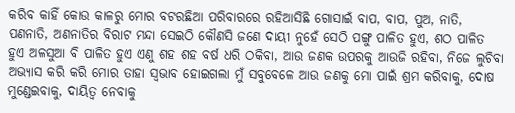କରିବ କାହିଁ କୋଉ କାଳରୁ ମୋର ବଟରଛିଆ ପରିବାରରେ ରହିଆସିଛି ଗୋସାଇଁ ବାପ, ବାପ, ପୁଅ, ନାତି, ପଣନାତି, ଅଣନାତିର ବିରାଟ ମନ୍ଦା ସେଇଠି କୌଣସି ଜଣେ ଦାୟୀ ନୁହେଁ ସେଠି ପଙ୍ଗୁ ପାଳିତ ହୁଏ, ଶଠ ପାଳିତ ହୁଏ ଅଳସୁଆ ବି ପାଳିତ ହୁଏ ଏଣୁ ଶହ ଶହ ବର୍ଷ ଧରି ଠକିବା, ଆଉ ଜଣକ ଉପରକୁ ଆଉଜି ରହିବା, ନିଜେ ଲୁଚିବା ଅଭ୍ୟାସ କରି କରି ମୋର ତାହା ସ୍ବଭାବ ହୋଇଗଲା ମୁଁ ସବୁବେଳେ ଆଉ ଜଣକୁ ମୋ ପାଇଁ ଶ୍ରମ କରିବାକୁ, ଦୋଷ ମୁଣ୍ଡେଇବାକୁ, ଦାୟିତ୍ବ ନେବାକୁ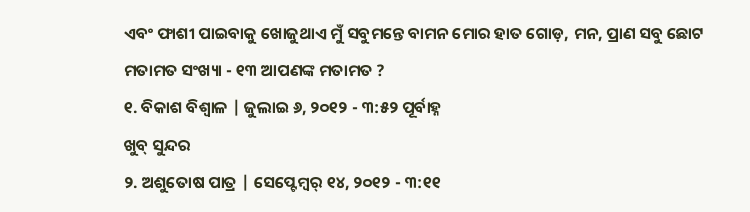ଏବଂ ଫାଶୀ ପାଇବାକୁ ଖୋଜୁଥାଏ ମୁଁ ସବୁମନ୍ତେ ବାମନ ମୋର ହାତ ଗୋଡ଼, ମନ, ପ୍ରାଣ ସବୁ ଛୋଟ
ମତାମତ ସଂଖ୍ୟା - ୧୩ ଆପଣଙ୍କ ମତାମତ ?
୧. ବିକାଶ ବିଶ୍ବାଳ | ଜୁଲାଇ ୬, ୨୦୧୨ - ୩:୫୨ ପୂର୍ବାହ୍ନ
ଖୁବ୍ ସୁନ୍ଦର
୨. ଅଶୁତୋଷ ପାତ୍ର | ସେପ୍ଟେମ୍ବର୍ ୧୪, ୨୦୧୨ - ୩:୧୧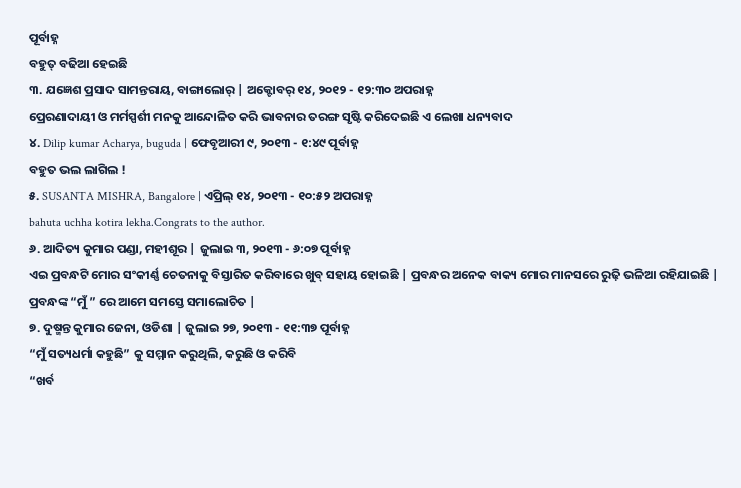ପୂର୍ବାହ୍ନ
ବହୁତ୍ ବଢିଆ ହେଇଛି
୩. ଯଜ୍ଞେଶ ପ୍ରସାଦ ସାମନ୍ତରାୟ, ବାଙ୍ଗାଲୋର୍ | ଅକ୍ଟୋବର୍ ୧୪, ୨୦୧୨ - ୧୨:୩୦ ଅପରାହ୍ନ
ପ୍ରେରଣାଦାୟୀ ଓ ମର୍ମସ୍ପର୍ଶୀ ମନକୁ ଆନ୍ଦୋଳିତ କରି ଭାବନାର ତରଙ୍ଗ ସୃଷ୍ଟି କରିଦେଇଛି ଏ ଲେଖା ଧନ୍ୟବାଦ
୪. Dilip kumar Acharya, buguda | ଫେବୃଆରୀ ୯, ୨୦୧୩ - ୧:୪୯ ପୂର୍ବାହ୍ନ
ବହୁତ ଭଲ ଲାଗିଲ !
୫. SUSANTA MISHRA, Bangalore | ଏପ୍ରିଲ୍ ୧୪, ୨୦୧୩ - ୧୦:୫୨ ଅପରାହ୍ନ
bahuta uchha kotira lekha.Congrats to the author.
୬. ଆଦିତ୍ୟ କୁମାର ପଣ୍ଡା, ମହୀଶୂର | ଜୁଲାଇ ୩, ୨୦୧୩ - ୬:୦୭ ପୂର୍ବାହ୍ନ
ଏଇ ପ୍ରବନ୍ଧଟି ମୋର ସଂକୀର୍ଣ୍ଣ ଚେତନାକୁ ବିସ୍ତାରିତ କରିବାରେ ଖୁବ୍ ସହାୟ ହୋଇଛି | ପ୍ରବନ୍ଧର ଅନେକ ବାକ୍ୟ ମୋର ମାନସରେ ରୁଢ଼ି ଭଳିଆ ରହିଯାଇଛି | ପ୍ରବନ୍ଧଙ୍କ “ମୁଁ ” ରେ ଆମେ ସମସ୍ତେ ସମାଲୋଚିତ |
୭. ଦୁଷ୍ମନ୍ତ କୁମାର ଜେନା, ଓଡିଶା | ଜୁଲାଇ ୨୭, ୨୦୧୩ - ୧୧:୩୭ ପୂର୍ବାହ୍ନ
“ମୁଁ ସତ୍ୟଧର୍ମା କହୁଛି” କୁ ସମ୍ମାନ କରୁଥିଲି, କରୁଛି ଓ କରିବି
“ଖର୍ବ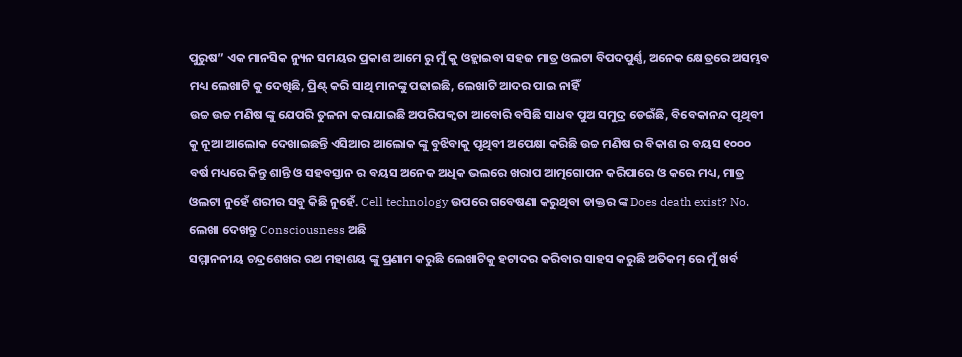ପୁରୁଷ” ଏକ ମାନସିକ ନ୍ୟୁନ ସମୟର ପ୍ରକାଶ ଆମେ ରୁ ମୁଁ କୁ ଓହ୍ଲାଇବା ସହଜ ମାତ୍ର ଓଲଟା ବିପଦପୁର୍ଣ୍ଣ, ଅନେକ କ୍ଷେତ୍ରରେ ଅସମ୍ଭବ ମଧ୍ୟ ଲେଖାଟି କୁ ଦେଖିଛି, ପ୍ରିଣ୍ଟ୍ କରି ସାଥି ମାନଙ୍କୁ ପଢାଇଛି, ଲେଖାଟି ଆଦର ପାଇ ନାହିଁ
ଉଚ୍ଚ ଉଚ୍ଚ ମଣିଷ ଙ୍କୁ ଯେପରି ତୁଳନା କରାଯାଇଛି ଅପରିପକ୍ବତା ଆବୋରି ବସିଛି ସାଧବ ପୁଅ ସମୁଦ୍ର ଡେଇଁଛି, ବିବେକାନନ୍ଦ ପୃଥିବୀ କୁ ନୂଆ ଆଲୋକ ଦେଖାଇଛନ୍ତି ଏସିଆର ଆଲୋକ ଙ୍କୁ ବୁଝିବାକୁ ପୃଥିବୀ ଅପେକ୍ଷା କରିଛି ଉଚ୍ଚ ମଣିଷ ର ବିକାଶ ର ବୟସ ୧୦୦୦ ବର୍ଷ ମଧ୍ୟରେ କିନ୍ତୁ ଶାନ୍ତି ଓ ସହବସ୍ତାନ ର ବୟସ ଅନେକ ଅଧିକ ଭଲରେ ଖରାପ ଆତ୍ମଗୋପନ କରିପାରେ ଓ କରେ ମଧ୍ୟ, ମାତ୍ର ଓଲଟା ନୁହେଁ ଶରୀର ସବୁ କିଛି ନୁହେଁ. Cell technology ଉପରେ ଗବେଷଣା କରୁଥିବା ଡାକ୍ତର ଙ୍କ Does death exist? No. ଲେଖା ଦେଖନ୍ତୁ Consciousness ଅଛି
ସମ୍ମାନନୀୟ ଚନ୍ଦ୍ରଶେଖର ରଥ ମହାଶୟ ଙ୍କୁ ପ୍ରଣାମ କରୁଛି ଲେଖାଟିକୁ ହଟାଦର କରିବାର ସାହସ କରୁଛି ଅତିକମ୍ ରେ ମୁଁ ଖର୍ବ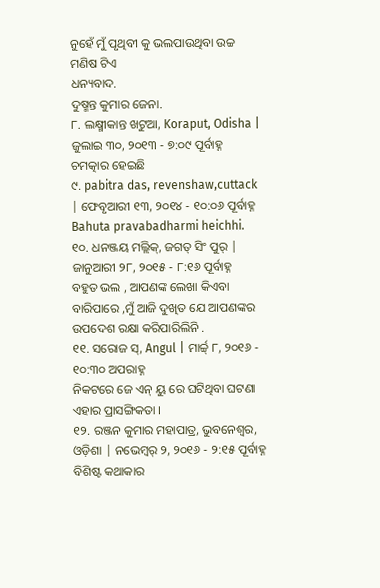ନୁହେଁ ମୁଁ ପୃଥିବୀ କୁ ଭଲପାଉଥିବା ଉଚ୍ଚ ମଣିଷ ଟିଏ
ଧନ୍ୟବାଦ.
ଦୁଷ୍ମନ୍ତ କୁମାର ଜେନା.
୮. ଲକ୍ଷ୍ମୀକାନ୍ତ ଖଟୁଆ, Koraput, Odisha | ଜୁଲାଇ ୩୦, ୨୦୧୩ - ୭:୦୯ ପୂର୍ବାହ୍ନ
ଚମତ୍କାର ହେଇଛି
୯. pabitra das, revenshaw,cuttack | ଫେବୃଆରୀ ୧୩, ୨୦୧୪ - ୧୦:୦୬ ପୂର୍ବାହ୍ନ
Bahuta pravabadharmi heichhi.
୧୦. ଧନଞ୍ଜୟ ମଲ୍ଲିକ୍, ଜଗତ୍ ସିଂ ପୁର୍ | ଜାନୁଆରୀ ୨୮, ୨୦୧୫ - ୮:୧୬ ପୂର୍ବାହ୍ନ
ବହୁତ ଭଲ , ଆପଣଙ୍କ ଲେଖା କିଏବା ବାରିପାରେ ,ମୁଁ ଆଜି ଦୁଖିତ ଯେ ଆପଣଙ୍କର ଉପଦେଶ ରକ୍ଷା କରିପାରିଲିନି .
୧୧. ସରୋଜ ସ୍, Angul | ମାର୍ଚ୍ଚ୍ ୮, ୨୦୧୬ - ୧୦:୩୦ ଅପରାହ୍ନ
ନିକଟରେ ଜେ ଏନ୍ ୟୁ ରେ ଘଟିଥିବା ଘଟଣା ଏହାର ପ୍ରାସଙ୍ଗିକତା ।
୧୨. ରଞ୍ଜନ କୁମାର ମହାପାତ୍ର, ଭୁବନେଶ୍ବର, ଓଡ଼ିଶା | ନଭେମ୍ବର୍ ୨, ୨୦୧୬ - ୨:୧୫ ପୂର୍ବାହ୍ନ
ବିଶିଷ୍ଟ କଥାକାର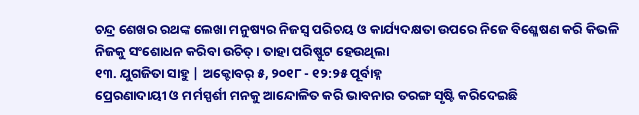ଚନ୍ଦ୍ର ଶେଖର ରଥଙ୍କ ଲେଖା ମନୁଷ୍ୟର ନିଜସ୍ବ ପରିଚୟ ଓ କାର୍ଯ୍ୟଦକ୍ଷତା ଉପରେ ନିଜେ ବିଶ୍ଳେଷଣ କରି କିଭଳି ନିଜକୁ ସଂଶୋଧନ କରିବା ଉଚିତ୍ । ତାହା ପରିଷ୍ଫୁଟ ହେଉଥିଲା
୧୩. ଯୁଗଜିତା ସାହୁ | ଅକ୍ଟୋବର୍ ୫, ୨୦୧୮ - ୧୨:୨୫ ପୂର୍ବାହ୍ନ
ପ୍ରେରଣାଦାୟୀ ଓ ମର୍ମସ୍ପର୍ଶୀ ମନକୁ ଆନ୍ଦୋଳିତ କରି ଭାବନାର ତରଙ୍ଗ ସୃଷ୍ଟି କରିଦେଇଛି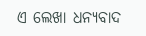ଏ ଲେଖା ଧନ୍ୟବାଦ